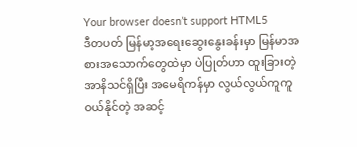Your browser doesn’t support HTML5
ဒီတပတ် မြန်မာ့အရေးဆွေးနွေးခန်းမှာ မြန်မာအစားအသောက်တွေထဲမှာ ပဲပြုတ်ဟာ ထူးခြားတဲ့အာနိသင်ရှိပြီး အမေရိကန်မှာ လွယ်လွယ်ကူကူ ဝယ်နိုင်တဲ့ အဆင့်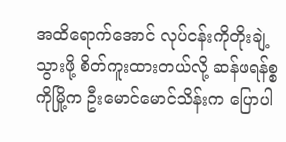အထိရောက်အောင် လုပ်ငန်းကိုတိုးချဲ့သွားဖို့ စိတ်ကူးထားတယ်လို့ ဆန်ဖရန်စ္စကိုမြို့က ဦးမောင်မောင်သိန်းက ပြောပါ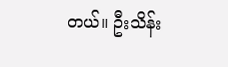တယ်။ ဦးသိန်း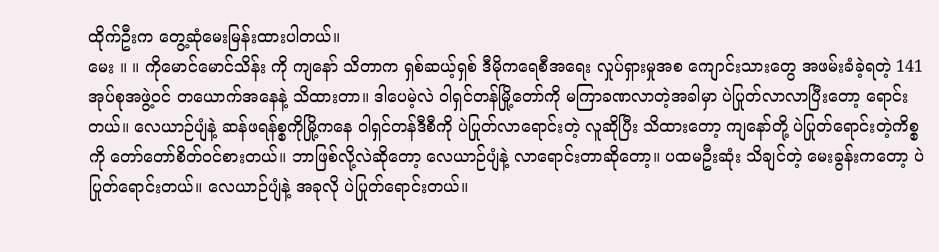ထိုက်ဦးက တွေ့ဆုံမေးမြန်းထားပါတယ်။
မေး ။ ။ ကိုမောင်မောင်သိန်း ကို ကျနော် သိတာက ရှစ်ဆယ့်ရှစ် ဒီမိုကရေစီအရေး လှုပ်ရှားမှုအစ ကျောင်းသားတွေ အဖမ်းခံခဲ့ရတဲ့ 141 အုပ်စုအဖွဲ့ဝင် တယောက်အနေနဲ့ သိထားတာ။ ဒါပေမဲ့လဲ ဝါရှင်တန်မြို့တော်ကို မကြာခဏလာတဲ့အခါမှာ ပဲပြုတ်လာလာပြီးတော့ ရောင်းတယ်။ လေယာဉ်ပျံနဲ့ ဆန်ဖရန်စ္စကိုမြို့ကနေ ဝါရှင်တန်ဒီစီကို ပဲပြုတ်လာရောင်းတဲ့ လူဆိုပြီး သိထားတော့ ကျနော်တို့ ပဲပြုတ်ရောင်းတဲ့ကိစ္စကို တော်တော်စိတ်ဝင်စားတယ်။ ဘာဖြစ်လို့လဲဆိုတော့ လေယာဉ်ပျံနဲ့ လာရောင်းတာဆိုတော့။ ပထမဦးဆုံး သိချင်တဲ့ မေးခွန်းကတော့ ပဲပြုတ်ရောင်းတယ်။ လေယာဉ်ပျံနဲ့ အခုလို ပဲပြုတ်ရောင်းတယ်။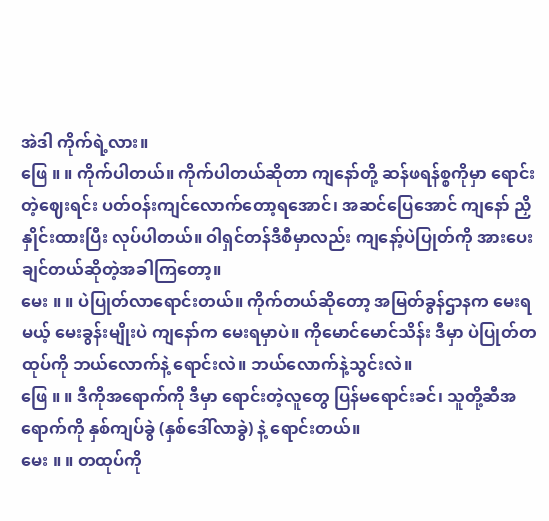အဲဒါ ကိုက်ရဲ့လား။
ဖြေ ။ ။ ကိုက်ပါတယ်။ ကိုက်ပါတယ်ဆိုတာ ကျနော်တို့ ဆန်ဖရန်စ္စကိုမှာ ရောင်းတဲ့ဈေးရင်း ပတ်ဝန်းကျင်လောက်တော့ရအောင်၊ အဆင်ပြေအောင် ကျနော် ညှိနှိုင်းထားပြီး လုပ်ပါတယ်။ ဝါရှင်တန်ဒီစီမှာလည်း ကျနော့်ပဲပြုတ်ကို အားပေးချင်တယ်ဆိုတဲ့အခါကြတော့။
မေး ။ ။ ပဲပြုတ်လာရောင်းတယ်။ ကိုက်တယ်ဆိုတော့ အမြတ်ခွန်ဌာနက မေးရမယ့် မေးခွန်းမျိုးပဲ ကျနော်က မေးရမှာပဲ။ ကိုမောင်မောင်သိန်း ဒီမှာ ပဲပြုတ်တထုပ်ကို ဘယ်လောက်နဲ့ ရောင်းလဲ။ ဘယ်လောက်နဲ့သွင်းလဲ။
ဖြေ ။ ။ ဒီကိုအရောက်ကို ဒီမှာ ရောင်းတဲ့လူတွေ ပြန်မရောင်းခင်၊ သူတို့ဆီအရောက်ကို နှစ်ကျပ်ခွဲ (နှစ်ဒေါ်လာခွဲ) နဲ့ ရောင်းတယ်။
မေး ။ ။ တထုပ်ကို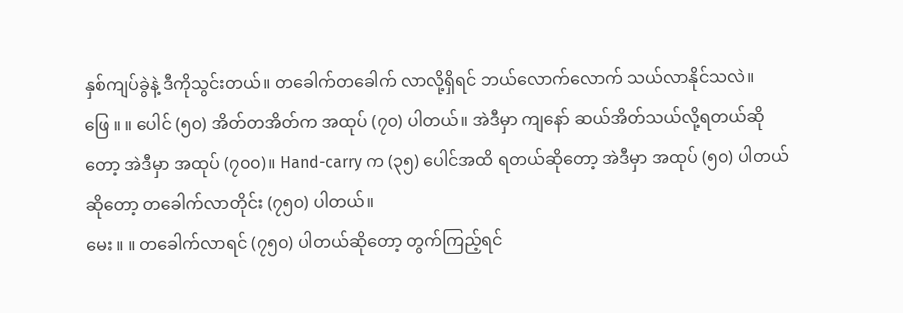နှစ်ကျပ်ခွဲနဲ့ ဒီကိုသွင်းတယ်။ တခေါက်တခေါက် လာလို့ရှိရင် ဘယ်လောက်လောက် သယ်လာနိုင်သလဲ။
ဖြေ ။ ။ ပေါင် (၅၀) အိတ်တအိတ်က အထုပ် (၇၀) ပါတယ်။ အဲဒီမှာ ကျနော် ဆယ်အိတ်သယ်လို့ရတယ်ဆိုတော့ အဲဒီမှာ အထုပ် (၇၀၀)။ Hand-carry က (၃၅) ပေါင်အထိ ရတယ်ဆိုတော့ အဲဒီမှာ အထုပ် (၅၀) ပါတယ်ဆိုတော့ တခေါက်လာတိုင်း (၇၅၀) ပါတယ်။
မေး ။ ။ တခေါက်လာရင် (၇၅၀) ပါတယ်ဆိုတော့ တွက်ကြည့်ရင်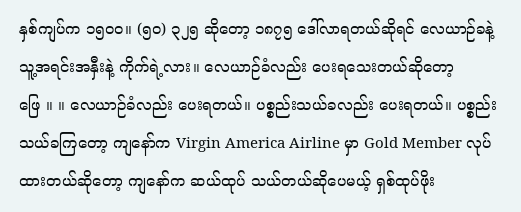နှစ်ကျပ်က ၁၅၀၀။ (၅၀) ၃၂၅ ဆိုတော့ ၁၈၇၅ ဒေါ်လာရတယ်ဆိုရင် လေယာဉ်ခနဲ့ သူ့အရင်းအနှီးနဲ့ ကိုက်ရဲ့လား။ လေယာဉ်ခံလည်း ပေးရသေးတယ်ဆိုတော့
ဖြေ ။ ။ လေယာဉ်ခံလည်း ပေးရတယ်။ ပစ္စည်းသယ်ခလည်း ပေးရတယ်။ ပစ္စည်းသယ်ခကြတော့ ကျနော်က Virgin America Airline မှာ Gold Member လုပ်ထားတယ်ဆိုတော့ ကျနော်က ဆယ်ထုပ် သယ်တယ်ဆိုပေမယ့် ရှစ်ထုပ်ဖိုး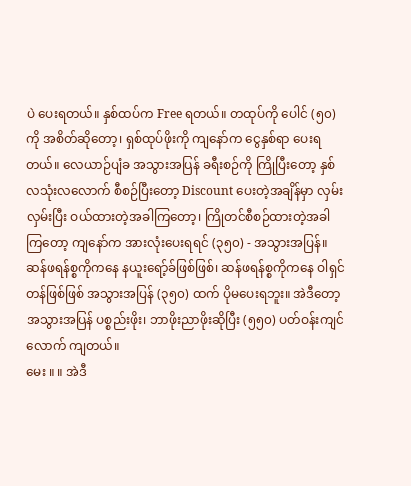ပဲ ပေးရတယ်။ နှစ်ထပ်က Free ရတယ်။ တထုပ်ကို ပေါင် (၅၀) ကို အစိတ်ဆိုတော့၊ ရှစ်ထုပ်ဖိုးကို ကျနော်က ငွေနှစ်ရာ ပေးရတယ်။ လေယာဉ်ပျံခ အသွားအပြန် ခရီးစဉ်ကို ကြိုပြီးတော့ နှစ်လသုံးလလောက် စီစဉ်ပြီးတော့ Discount ပေးတဲ့အချိန်မှာ လှမ်းလှမ်းပြီး ဝယ်ထားတဲ့အခါကြတော့၊ ကြိုတင်စီစဉ်ထားတဲ့အခါကြတော့ ကျနော်က အားလုံးပေးရရင် (၃၅၀) - အသွားအပြန်။ ဆန်ဖရန်စ္စကိုကနေ နယူးရော့်ခ်ဖြစ်ဖြစ်၊ ဆန်ဖရန်စ္စကိုကနေ ဝါရှင်တန်ဖြစ်ဖြစ် အသွားအပြန် (၃၅၀) ထက် ပိုမပေးရဘူး။ အဲဒီတော့ အသွားအပြန် ပစ္စည်းဖိုး၊ ဘာဖိုးညာဖိုးဆိုပြီး (၅၅၀) ပတ်ဝန်းကျင်လောက် ကျတယ်။
မေး ။ ။ အဲဒီ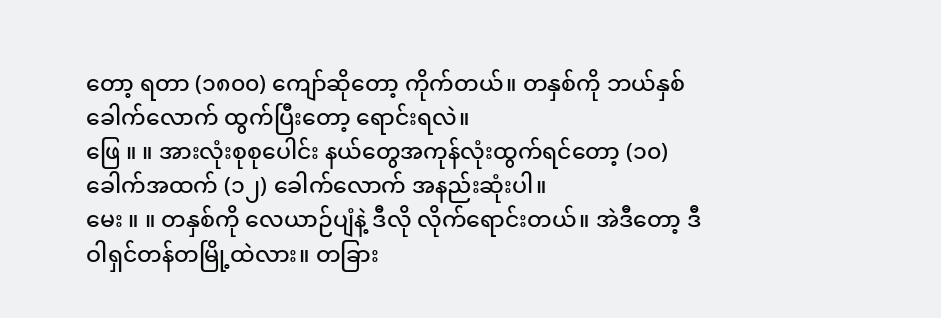တော့ ရတာ (၁၈၀၀) ကျော်ဆိုတော့ ကိုက်တယ်။ တနှစ်ကို ဘယ်နှစ်ခေါက်လောက် ထွက်ပြီးတော့ ရောင်းရလဲ။
ဖြေ ။ ။ အားလုံးစုစုပေါင်း နယ်တွေအကုန်လုံးထွက်ရင်တော့ (၁၀) ခေါက်အထက် (၁၂) ခေါက်လောက် အနည်းဆုံးပါ။
မေး ။ ။ တနှစ်ကို လေယာဉ်ပျံနဲ့ ဒီလို လိုက်ရောင်းတယ်။ အဲဒီတော့ ဒီဝါရှင်တန်တမြို့ထဲလား။ တခြား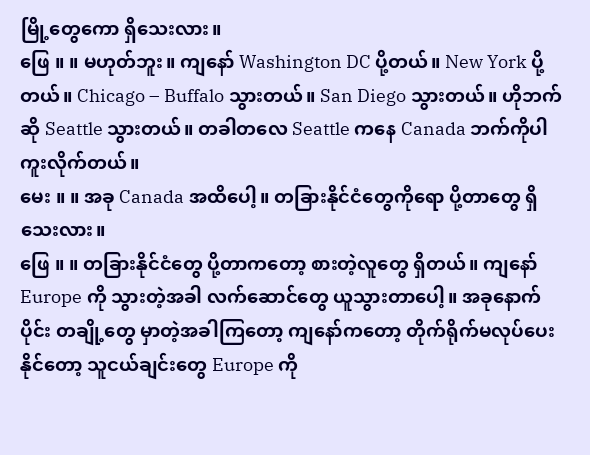မြို့တွေကော ရှိသေးလား။
ဖြေ ။ ။ မဟုတ်ဘူး။ ကျနော် Washington DC ပို့တယ်။ New York ပို့တယ်။ Chicago – Buffalo သွားတယ်။ San Diego သွားတယ်။ ဟိုဘက်ဆို Seattle သွားတယ်။ တခါတလေ Seattle ကနေ Canada ဘက်ကိုပါ ကူးလိုက်တယ်။
မေး ။ ။ အခု Canada အထိပေါ့။ တခြားနိုင်ငံတွေကိုရော ပို့တာတွေ ရှိသေးလား။
ဖြေ ။ ။ တခြားနိုင်ငံတွေ ပို့တာကတော့ စားတဲ့လူတွေ ရှိတယ်။ ကျနော် Europe ကို သွားတဲ့အခါ လက်ဆောင်တွေ ယူသွားတာပေါ့။ အခုနောက်ပိုင်း တချို့တွေ မှာတဲ့အခါကြတော့ ကျနော်ကတော့ တိုက်ရိုက်မလုပ်ပေးနိုင်တော့ သူငယ်ချင်းတွေ Europe ကို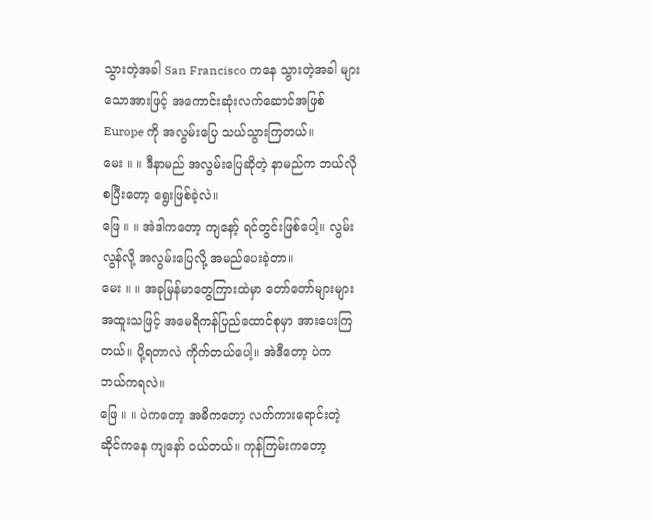သွားတဲ့အခါ San Francisco ကနေ သွားတဲ့အခါ များသောအားဖြင့် အကောင်းဆုံးလက်ဆောင်အဖြစ် Europe ကို အလွမ်းပြေ သယ်သွားကြတယ်။
မေး ။ ။ ဒီနာမည် အလွမ်းပြေဆိုတဲ့ နာမည်က ဘယ်လိုစပြီးတော့ ရွေးဖြစ်ခဲ့လဲ။
ဖြေ ။ ။ အဲဒါကတော့ ကျနော့် ရင်တွင်းဖြစ်ပေါ့။ လွမ်းလွန်လို့ အလွမ်းပြေလို့ အမည်ပေးခဲ့တာ။
မေး ။ ။ အခုမြန်မာတွေကြားထဲမှာ တော်တော်များများ အထူးသဖြင့် အမေရိကန်ပြည်ထောင်စုမှာ အားပေးကြတယ်။ ပို့ရတာလဲ ကိုက်တယ်ပေါ့။ အဲဒီတော့ ပဲက ဘယ်ကရလဲ။
ဖြေ ။ ။ ပဲကတော့ အဓိကတော့ လက်ကားရောင်းတဲ့ဆိုင်ကနေ ကျနော် ဝယ်တယ်။ ကုန်ကြမ်းကတော့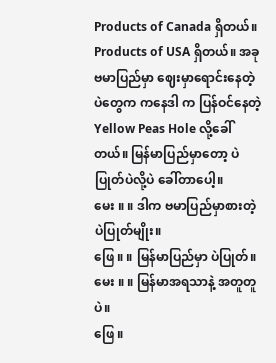Products of Canada ရှိတယ်။ Products of USA ရှိတယ်။ အခု ဗမာပြည်မှာ ဈေးမှာရောင်းနေတဲ့ ပဲတွေက ကနေဒါ က ပြန်ဝင်နေတဲ့ Yellow Peas Hole လို့ခေါ်တယ်။ မြန်မာပြည်မှာတော့ ပဲပြုတ်ပဲလို့ပဲ ခေါ်တာပေါ့။
မေး ။ ။ ဒါက ဗမာပြည်မှာစားတဲ့ ပဲပြုတ်မျိုး။
ဖြေ ။ ။ မြန်မာပြည်မှာ ပဲပြုတ်။
မေး ။ ။ မြန်မာအရသာနဲ့ အတူတူပဲ။
ဖြေ ။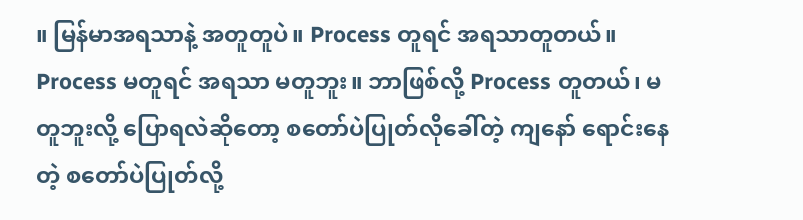။ မြန်မာအရသာနဲ့ အတူတူပဲ။ Process တူရင် အရသာတူတယ်။ Process မတူရင် အရသာ မတူဘူး။ ဘာဖြစ်လို့ Process တူတယ်၊ မတူဘူးလို့ ပြောရလဲဆိုတော့ စတော်ပဲပြုတ်လိုခေါ်တဲ့ ကျနော် ရောင်းနေတဲ့ စတော်ပဲပြုတ်လို့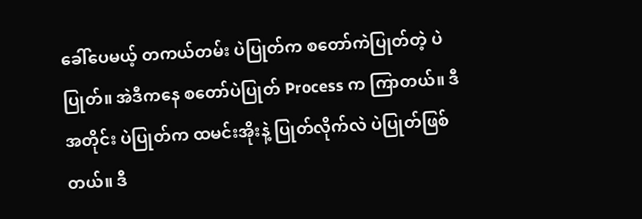ခေါ်ပေမယ့် တကယ်တမ်း ပဲပြုတ်က စတော်ကဲပြုတ်တဲ့ ပဲပြုတ်။ အဲဒီကနေ စတော်ပဲပြုတ် Process က ကြာတယ်။ ဒီအတိုင်း ပဲပြုတ်က ထမင်းအိုးနဲ့ ပြုတ်လိုက်လဲ ပဲပြုတ်ဖြစ်တယ်။ ဒီ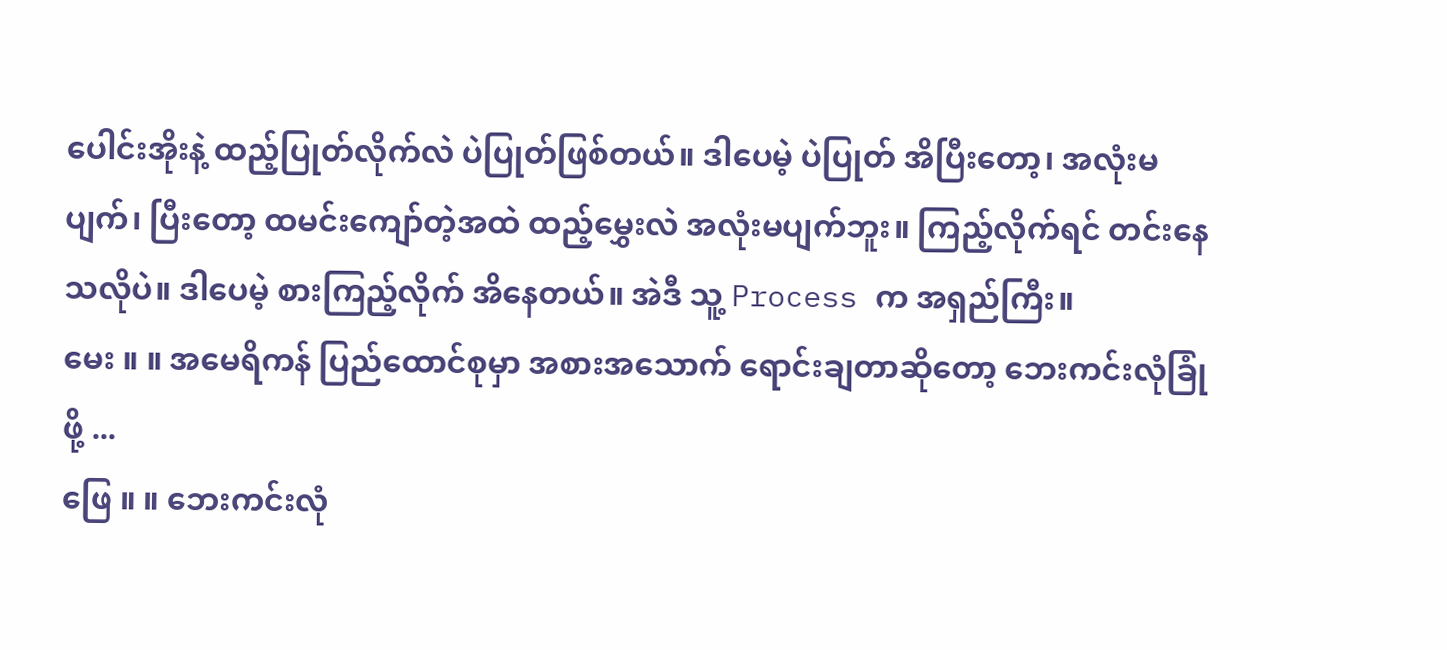ပေါင်းအိုးနဲ့ ထည့်ပြုတ်လိုက်လဲ ပဲပြုတ်ဖြစ်တယ်။ ဒါပေမဲ့ ပဲပြုတ် အိပြီးတော့၊ အလုံးမပျက်၊ ပြီးတော့ ထမင်းကျော်တဲ့အထဲ ထည့်မွှေးလဲ အလုံးမပျက်ဘူး။ ကြည့်လိုက်ရင် တင်းနေသလိုပဲ။ ဒါပေမဲ့ စားကြည့်လိုက် အိနေတယ်။ အဲဒီ သူ့ Process က အရှည်ကြီး။
မေး ။ ။ အမေရိကန် ပြည်ထောင်စုမှာ အစားအသောက် ရောင်းချတာဆိုတော့ ဘေးကင်းလုံခြုံဖို့ ...
ဖြေ ။ ။ ဘေးကင်းလုံ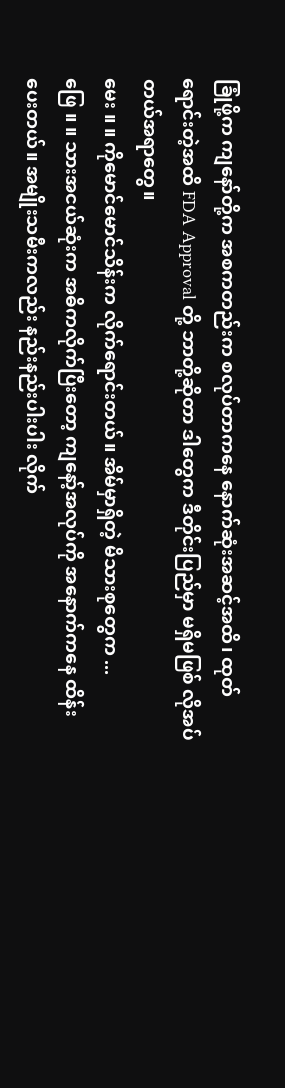ခြုံဖို့က ကျနော်တို့က အစကတည်းက စလုပ်တာကနေ နောက်ဆုံးအဆင့်အထိ၊ ထုတ်ရောင်းတဲ့အထိ FDA Approval တို့ ဘာတို့ဆိုတာ ဒါတွေက ဒီတိုင်းပြည်မှာ မရှိမဖြစ် လိုအပ်တယ်အရာတွေ။
မေး ။ ။ ကိုမောင်မောင်သိန်းက လိုက်ရောင်းတယ်။ အိမ်မှာရှိတဲ့ မိသားစုတွေက ...
ဖြေ ။ ။ သားအငယ်ဆုံးက အဓိကလိုက်ပြီးတော့ ကျနော့်အလုပ်ကို အနောက်ကနေ ထိန်းပေးတယ်။ အမျိုးသမီးကလည်း နည်းနည်းပါးပါး လိုက်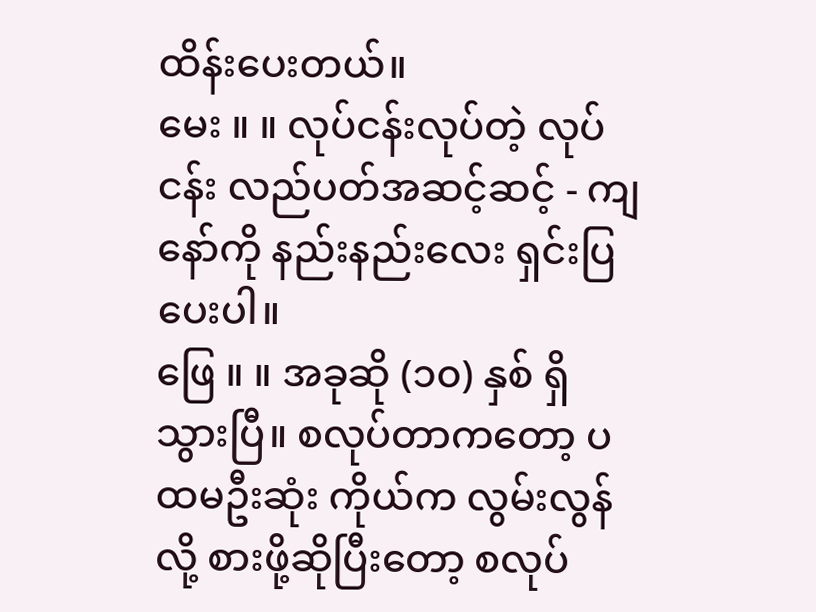ထိန်းပေးတယ်။
မေး ။ ။ လုပ်ငန်းလုပ်တဲ့ လုပ်ငန်း လည်ပတ်အဆင့်ဆင့် - ကျနော်ကို နည်းနည်းလေး ရှင်းပြပေးပါ။
ဖြေ ။ ။ အခုဆို (၁၀) နှစ် ရှိသွားပြီ။ စလုပ်တာကတော့ ပထမဦးဆုံး ကိုယ်က လွမ်းလွန်လို့ စားဖို့ဆိုပြီးတော့ စလုပ်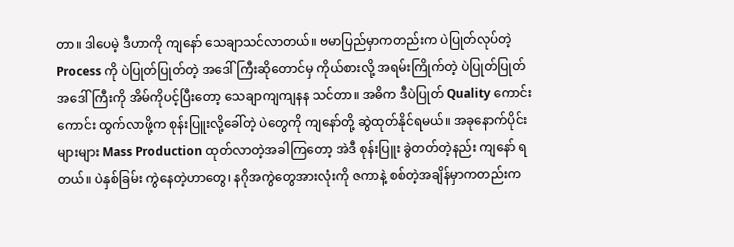တာ။ ဒါပေမဲ့ ဒီဟာကို ကျနော် သေချာသင်လာတယ်။ ဗမာပြည်မှာကတည်းက ပဲပြုတ်လုပ်တဲ့ Process ကို ပဲပြုတ်ပြုတ်တဲ့ အဒေါ်ကြီးဆိုတောင်မှ ကိုယ်စားလို့ အရမ်းကြိုက်တဲ့ ပဲပြုတ်ပြုတ် အဒေါ်ကြီးကို အိမ်ကိုပင့်ပြီးတော့ သေချာကျကျနန သင်တာ။ အဓိက ဒီပဲပြုတ် Quality ကောင်းကောင်း ထွက်လာဖို့က စုန်းပြူးလို့ခေါ်တဲ့ ပဲတွေကို ကျနော်တို့ ဆွဲထုတ်နိုင်ရမယ်။ အခုနောက်ပိုင်း များများ Mass Production ထုတ်လာတဲ့အခါကြတော့ အဲဒီ စုန်းပြူး ခွဲတတ်တဲ့နည်း ကျနော် ရတယ်။ ပဲနှစ်ခြမ်း ကွဲနေတဲ့ဟာတွေ၊ နဂိုအကွဲတွေအားလုံးကို ဇကာနဲ့ စစ်တဲ့အချိန်မှာကတည်းက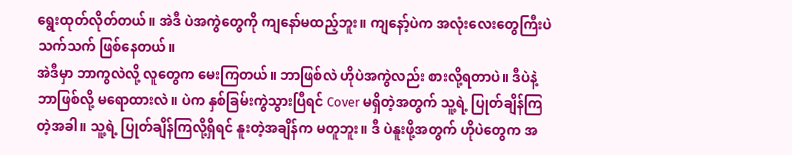ရွေးထုတ်လိုတ်တယ်။ အဲဒီ ပဲအကွဲတွေကို ကျနော်မထည့်ဘူး။ ကျနော့်ပဲက အလုံးလေးတွေကြီးပဲ သက်သက် ဖြစ်နေတယ်။
အဲဒီမှာ ဘာကွလဲလို့ လူတွေက မေးကြတယ်။ ဘာဖြစ်လဲ ဟိုပဲအကွဲလည်း စားလို့ရတာပဲ။ ဒီပဲနဲ့ ဘာဖြစ်လို့ မရောထားလဲ။ ပဲက နှစ်ခြမ်းကွဲသွားပြီရင် Cover မရှိတဲ့အတွက် သူ့ရဲ့ ပြုတ်ချိန်ကြတဲ့အခါ။ သူ့ရဲ့ ပြုတ်ချိန်ကြလို့ရှိရင် နူးတဲ့အချိန်က မတူဘူး။ ဒီ ပဲနူးဖို့အတွက် ဟိုပဲတွေက အ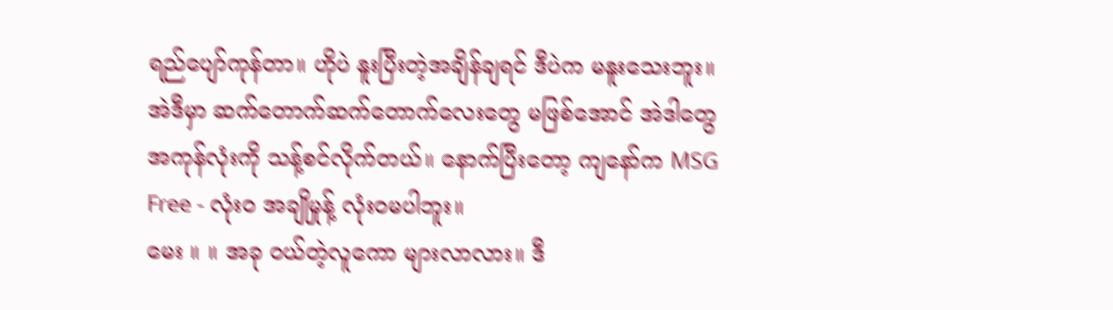ရည်ပျော်ကုန်တာ။ ဟိုပဲ နူးပြီးတဲ့အချိန်ချရင် ဒီပဲက မနူးသေးဘူး။ အဲဒီမှာ ဆက်တောက်ဆက်တောက်လေးတွေ မဖြစ်အောင် အဲဒါတွေ အကုန်လုံးကို သန့်စင်လိုက်တယ်။ နောက်ပြီးတော့ ကျနော်က MSG Free - လုံးဝ အချိုမှုန့် လုံးဝမပါဘူး။
မေး ။ ။ အခု ဝယ်တဲ့လူကော များလာလား။ ဒီ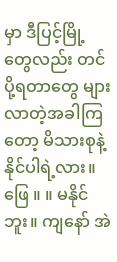မှာ ဒီပြင့်မြို့တွေလည်း တင်ပို့ရတာတွေ များလာတဲ့အခါကြတော့ မိသားစုနဲ့ နိုင်ပါရဲ့လား။
ဖြေ ။ ။ မနိုင်ဘူး။ ကျနော် အဲ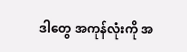ဒါတွေ အကုန်လုံးကို အ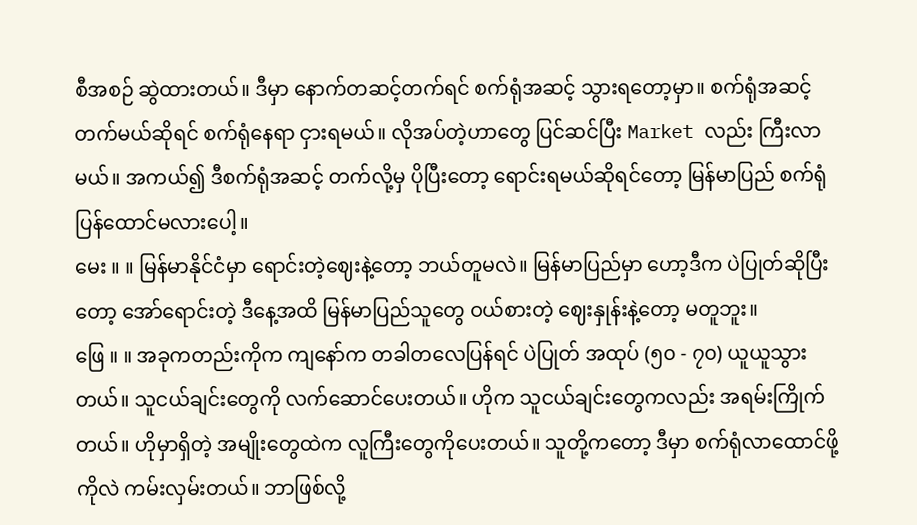စီအစဉ် ဆွဲထားတယ်။ ဒီမှာ နောက်တဆင့်တက်ရင် စက်ရုံအဆင့် သွားရတော့မှာ။ စက်ရုံအဆင့် တက်မယ်ဆိုရင် စက်ရုံနေရာ ငှားရမယ်။ လိုအပ်တဲ့ဟာတွေ ပြင်ဆင်ပြီး Market လည်း ကြီးလာမယ်။ အကယ်၍ ဒီစက်ရုံအဆင့် တက်လို့မှ ပိုပြီးတော့ ရောင်းရမယ်ဆိုရင်တော့ မြန်မာပြည် စက်ရုံပြန်ထောင်မလားပေါ့။
မေး ။ ။ မြန်မာနိုင်ငံမှာ ရောင်းတဲ့ဈေးနဲ့တော့ ဘယ်တူမလဲ။ မြန်မာပြည်မှာ ဟော့ဒီက ပဲပြုတ်ဆိုပြီးတော့ အော်ရောင်းတဲ့ ဒီနေ့အထိ မြန်မာပြည်သူတွေ ဝယ်စားတဲ့ ဈေးနှုန်းနဲ့တော့ မတူဘူး။
ဖြေ ။ ။ အခုကတည်းကိုက ကျနော်က တခါတလေပြန်ရင် ပဲပြုတ် အထုပ် (၅၀ - ၇၀) ယူယူသွားတယ်။ သူငယ်ချင်းတွေကို လက်ဆောင်ပေးတယ်။ ဟိုက သူငယ်ချင်းတွေကလည်း အရမ်းကြိုက်တယ်။ ဟိုမှာရှိတဲ့ အမျိုးတွေထဲက လူကြီးတွေကိုပေးတယ်။ သူတို့ကတော့ ဒီမှာ စက်ရုံလာထောင်ဖို့ကိုလဲ ကမ်းလှမ်းတယ်။ ဘာဖြစ်လို့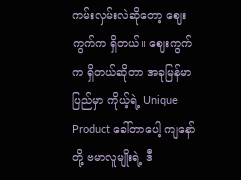ကမ်းလှမ်းလဲဆိုတော့ ဈေးကွက်က ရှိတယ်။ ဈေးကွက်က ရှိတယ်ဆိုတာ အခုမြန်မာပြည်မှာ ကိုယ့်ရဲ့ Unique Product ခေါ်တာပေါ့ ကျနော်တို့ ဗမာလူမျိုးရဲ့ ဒီ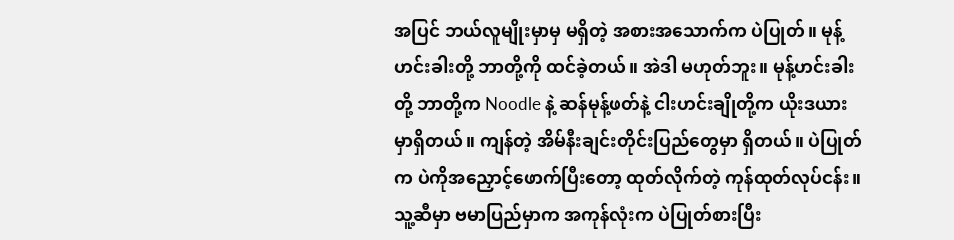အပြင် ဘယ်လူမျိုးမှာမှ မရှိတဲ့ အစားအသောက်က ပဲပြုတ်။ မုန့်ဟင်းခါးတို့ ဘာတို့ကို ထင်ခဲ့တယ်။ အဲဒါ မဟုတ်ဘူး။ မုန့်ဟင်းခါးတို့ ဘာတို့က Noodle နဲ့ ဆန်မုန့်ဖတ်နဲ့ ငါးဟင်းချိုတို့က ယိုးဒယားမှာရှိတယ်။ ကျန်တဲ့ အိမ်နီးချင်းတိုင်းပြည်တွေမှာ ရှိတယ်။ ပဲပြုတ်က ပဲကိုအညှောင့်ဖောက်ပြီးတော့ ထုတ်လိုက်တဲ့ ကုန်ထုတ်လုပ်ငန်း။ သူ့ဆီမှာ ဗမာပြည်မှာက အကုန်လုံးက ပဲပြုတ်စားပြီး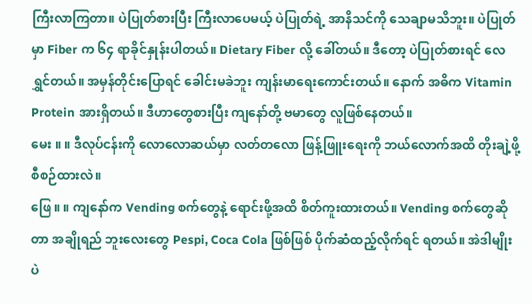ကြီးလာကြတာ။ ပဲပြုတ်စားပြီး ကြီးလာပေမယ့် ပဲပြုတ်ရဲ့ အာနိသင်ကို သေချာမသိဘူး။ ပဲပြုတ်မှာ Fiber က ၆၄ ရာခိုင်နှုန်းပါတယ်။ Dietary Fiber လို့ ခေါ်တယ်။ ဒီတော့ ပဲပြုတ်စားရင် လေရွှင်တယ်။ အမှန်တိုင်းပြောရင် ခေါင်းမခဲဘူး ကျန်းမာရေးကောင်းတယ်။ နောက် အဓိက Vitamin Protein အားရှိတယ်။ ဒီဟာတွေစားပြီး ကျနော်တို့ ဗမာတွေ လူဖြစ်နေတယ်။
မေး ။ ။ ဒီလုပ်ငန်းကို လောလောဆယ်မှာ လတ်တလော ဖြန့်ဖြူးရေးကို ဘယ်လောက်အထိ တိုးချဲ့ဖို့ စီစဉ်ထားလဲ။
ဖြေ ။ ။ ကျနော်က Vending စက်တွေနဲ့ ရောင်းဖို့အထိ စိတ်ကူးထားတယ်။ Vending စက်တွေဆိုတာ အချိုရည် ဘူးလေးတွေ Pespi, Coca Cola ဖြစ်ဖြစ် ပိုက်ဆံထည့်လိုက်ရင် ရတယ်။ အဲဒါမျိုး ပဲ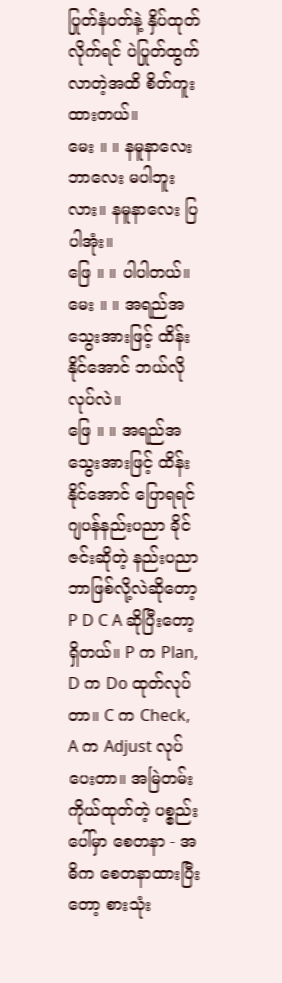ပြုတ်နံပတ်နဲ့ နှိပ်ထုတ်လိုက်ရင် ပဲပြုတ်ထွက်လာတဲ့အထိ စိတ်ကူးထားတယ်။
မေး ။ ။ နမူနာလေး ဘာလေး မပါဘူးလား။ နမူနာလေး ပြပါအုံး။
ဖြေ ။ ။ ပါပါတယ်။
မေး ။ ။ အရည်အသွေးအားဖြင့် ထိန်းနိုင်အောင် ဘယ်လိုလုပ်လဲ။
ဖြေ ။ ။ အရည်အသွေးအားဖြင့် ထိန်းနိုင်အောင် ပြောရရင် ဂျပန်နည်းပညာ ခိုင်ဇင်းဆိုတဲ့ နည်းပညာ ဘာဖြစ်လို့လဲဆိုတော့ P D C A ဆိုပြီးတော့ ရှိတယ်။ P က Plan, D က Do ထုတ်လုပ်တာ။ C က Check, A က Adjust လုပ်ပေးတာ။ အမြဲတမ်း ကိုယ်ထုတ်တဲ့ ပစ္စည်းပေါ်မှာ စေတနာ - အဓိက စေတနာထားပြီးတော့ စားသုံး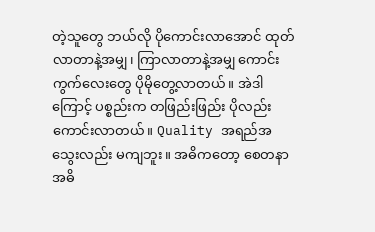တဲ့သူတွေ ဘယ်လို ပိုကောင်းလာအောင် ထုတ်လာတာနဲ့အမျှ၊ ကြာလာတာနဲ့အမျှ ကောင်းကွက်လေးတွေ ပိုမိုတွေ့လာတယ်။ အဲဒါကြောင့် ပစ္စည်းက တဖြည်းဖြည်း ပိုလည်းကောင်းလာတယ်။ Quality အရည်အသွေးလည်း မကျဘူး။ အဓိကတော့ စေတနာ အဓိ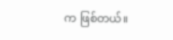က ဖြစ်တယ်။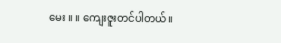မေး ။ ။ ကျေးဇူးတင်ပါတယ်။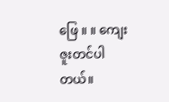ဖြေ ။ ။ ကျေးဇူးတင်ပါတယ်။